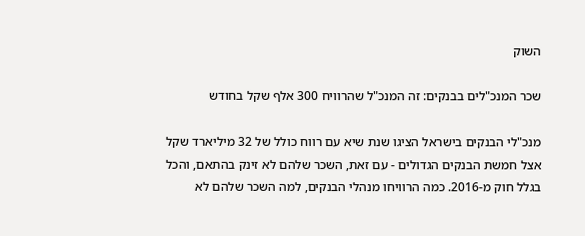השוק

שכר המנכ"לים בבנקים: זה המנכ"ל שהרוויח 300 אלף שקל בחודש

מנכ"לי הבנקים בישראל הציגו שנת שיא עם רווח כולל של 32 מיליארד שקל אצל חמשת הבנקים הגדולים - עם זאת, השכר שלהם לא זינק בהתאם, והכל בגלל חוק מ-2016. כמה הרוויחו מנהלי הבנקים, למה השכר שלהם לא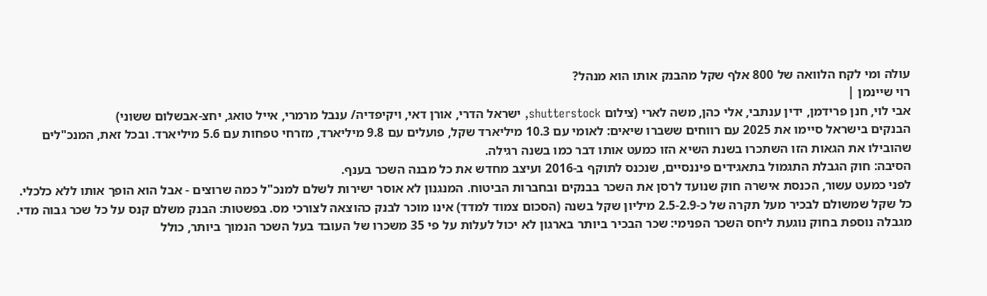עולה ומי לקח הלוואה של 800 אלף שקל מהבנק אותו הוא מנהל?
רוי שיינמן |
אבי לוי, חנן פרידמן, ידין ענתבי, אלי כהן, משה לארי (צילום shutterstock, ישראל הדרי, אורן דאי, ויקיפדיה/ ענבל מרמרי, אייל טואג, יחצ-אבשלום ששוני)
הבנקים בישראל סיימו את 2025 עם רווחים ששברו שיאים: לאומי עם 10.3 מיליארד שקל, פועלים עם 9.8 מיליארד, מזרחי טפחות עם 5.6 מיליארד. ובכל זאת, המנכ"לים שהובילו את הגאות הזו השתכרו בשנת השיא הזו כמעט אותו דבר כמו בשנה רגילה.
הסיבה: חוק הגבלת התגמול בתאגידים פיננסיים, שנכנס לתוקף ב-2016 ועיצב מחדש את כל מבנה השכר בענף.
לפני כמעט עשור, הכנסת אישרה חוק שנועד לרסן את השכר בבנקים ובחברות הביטוח. המנגנון לא אוסר ישירות לשלם למנכ"ל כמה שרוצים - אבל הוא הופך אותו ללא כלכלי. כל שקל שמשולם לבכיר מעל תקרה של כ-2.5-2.9 מיליון שקל בשנה (הסכום צמוד למדד) אינו מוכר לבנק כהוצאה לצורכי מס. בפשטות: הבנק משלם קנס על כל שכר גבוה מדי.
מגבלה נוספת בחוק נוגעת ליחס השכר הפנימי: שכר הבכיר ביותר בארגון לא יכול לעלות על פי 35 משכרו של העובד בעל השכר הנמוך ביותר, כולל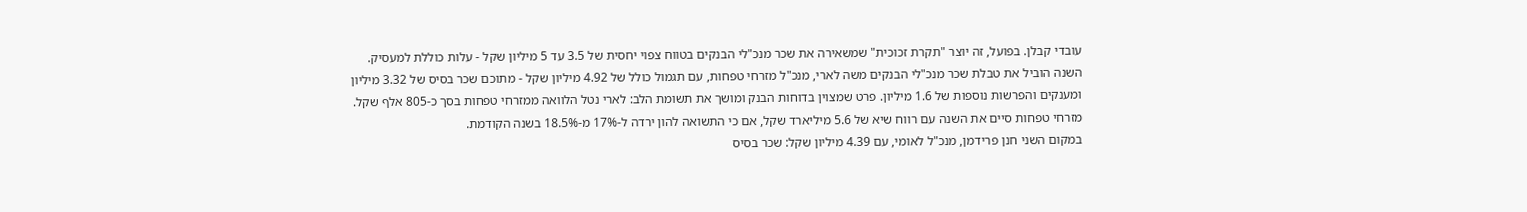עובדי קבלן. בפועל, זה יוצר "תקרת זכוכית" שמשאירה את שכר מנכ"לי הבנקים בטווח צפוי יחסית של 3.5 עד 5 מיליון שקל - עלות כוללת למעסיק.
השנה הוביל את טבלת שכר מנכ"לי הבנקים משה לארי, מנכ"ל מזרחי טפחות, עם תגמול כולל של 4.92 מיליון שקל - מתוכם שכר בסיס של 3.32 מיליון ומענקים והפרשות נוספות של 1.6 מיליון. פרט שמצוין בדוחות הבנק ומושך את תשומת הלב: לארי נטל הלוואה ממזרחי טפחות בסך כ-805 אלף שקל.
מזרחי טפחות סיים את השנה עם רווח שיא של 5.6 מיליארד שקל, אם כי התשואה להון ירדה ל-17% מ-18.5% בשנה הקודמת.
במקום השני חנן פרידמן, מנכ"ל לאומי, עם 4.39 מיליון שקל: שכר בסיס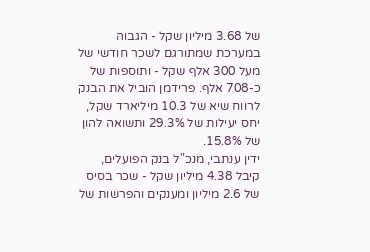של 3.68 מיליון שקל - הגבוה במערכת שמתורגם לשכר חודשי של מעל 300 אלף שקל - ותוספות של כ-708 אלף. פרידמן הוביל את הבנק לרווח שיא של 10.3 מיליארד שקל, יחס יעילות של 29.3% ותשואה להון של 15.8%.
ידין ענתבי, מנכ"ל בנק הפועלים, קיבל 4.38 מיליון שקל - שכר בסיס של 2.6 מיליון ומענקים והפרשות של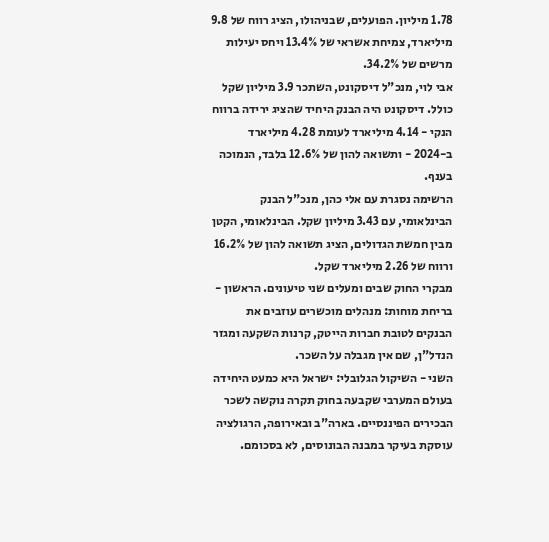1.78 מיליון. הפועלים, שבניהולו, הציג רווח של 9.8 מיליארד, צמיחת אשראי של 13.4% ויחס יעילות מרשים של 34.2%.
אבי לוי, מנכ"ל דיסקונט, השתכר 3.9 מיליון שקל כולל. דיסקונט היה הבנק היחיד שהציג ירידה ברווח הנקי - 4.14 מיליארד לעומת 4.28 מיליארד ב-2024 - ותשואה להון של 12.6% בלבד, הנמוכה בענף.
הרשימה נסגרת עם אלי כהן, מנכ"ל הבנק הבינלאומי, עם 3.43 מיליון שקל. הבינלאומי, הקטן מבין חמשת הגדולים, הציג תשואה להון של 16.2% ורווח של 2.26 מיליארד שקל.
מבקרי החוק שבים ומעלים שני טיעונים. הראשון - בריחת מוחות: מנהלים מוכשרים עוזבים את הבנקים לטובת חברות הייטק, קרנות השקעה ומגזר הנדל"ן, שם אין מגבלה על השכר.
השני - השיקול הגלובלי: ישראל היא כמעט היחידה בעולם המערבי שקבעה בחוק תקרה נוקשה לשכר הבכירים הפיננסיים. בארה"ב ובאירופה, הרגולציה עוסקת בעיקר במבנה הבונוסים, לא בסכומם.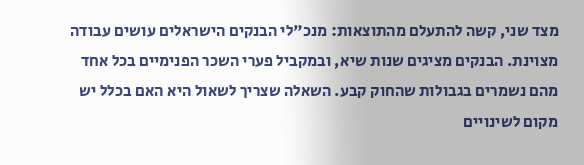מצד שני, קשה להתעלם מהתוצאות: מנכ"לי הבנקים הישראלים עושים עבודה מצוינת. הבנקים מציגים שנות שיא, ובמקביל פערי השכר הפנימיים בכל אחד מהם נשמרים בגבולות שהחוק קבע. השאלה שצריך לשאול היא האם בכלל יש מקום לשינויים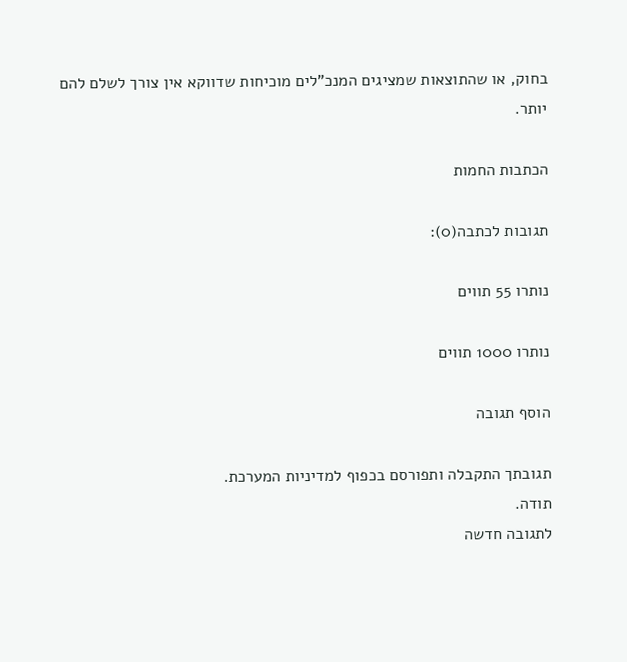בחוק, או שהתוצאות שמציגים המנכ"לים מוכיחות שדווקא אין צורך לשלם להם יותר.

הכתבות החמות

תגובות לכתבה(0):

נותרו 55 תווים

נותרו 1000 תווים

הוסף תגובה

תגובתך התקבלה ותפורסם בכפוף למדיניות המערכת.
תודה.
לתגובה חדשה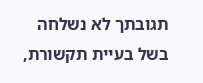תגובתך לא נשלחה בשל בעיית תקשורת,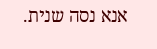אנא נסה שנית.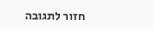חזור לתגובה